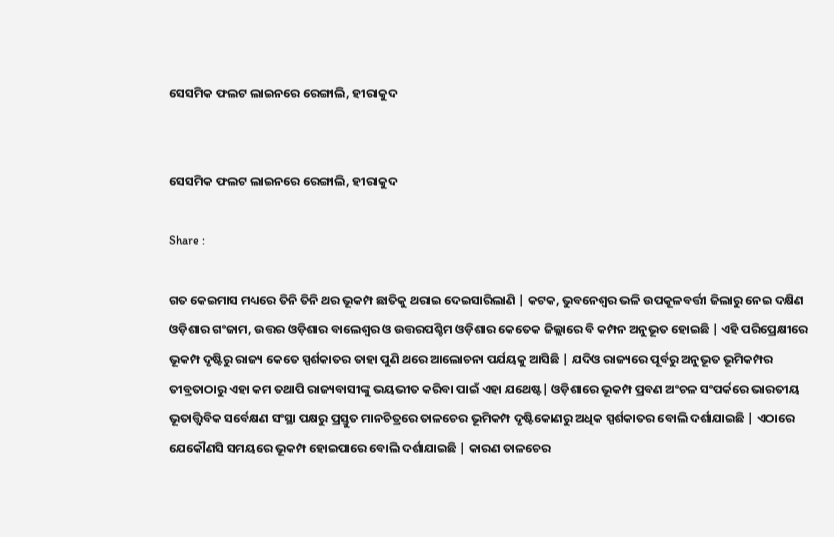ସେସମିକ ଫଲଟ ଲାଇନରେ ରେଙ୍ଗାଲି, ହୀରାକୁଦ


ସେସମିକ ଫଲଟ ଲାଇନରେ ରେଙ୍ଗାଲି, ହୀରାକୁଦ

Share :

ଗତ କେଇମାସ ମଧ୍ୟରେ ତିନି ତିନି ଥର ଭୂକମ୍ପ ଛାତିକୁ ଥରାଇ ଦେଇସାରିଲାଣି | କଟକ, ଭୁବନେଶ୍ବର ଭଳି ଉପକୂଳବର୍ତ୍ତୀ ଜିଲାରୁ ନେଇ ଦକ୍ଷିଣ ଓଡ଼ିଶାର ଗଂଜାମ, ଉତ୍ତର ଓଡ଼ିଶାର ବାଲେଶ୍ବର ଓ ଉତ୍ତରପଶ୍ଚିମ ଓଡ଼ିଶାର କେତେକ ଜିଲ୍ଲାରେ ବି କମ୍ପନ ଅନୁଭୂତ ହୋଇଛି | ଏହି ପରିପ୍ରେକ୍ଷୀରେ ଭୂକମ୍ପ ଦୃଷ୍ଟିରୁ ରାଜ୍ୟ କେତେ ସ୍ପର୍ଶକାତର ତାହା ପୁଣି ଥରେ ଆଲୋଚନା ପର୍ଯୟକୁ ଆସିଛି | ଯଦିଓ ରାଜ୍ୟରେ ପୂର୍ବରୁ ଅନୁଭୂତ ଭୂମିକମ୍ପର ତୀବ୍ରତାଠାରୁ ଏହା କମ ତଥାପି ରାଜ୍ୟବାସୀଙ୍କୁ ଭୟଭୀତ କରିବା ପାଇଁ ଏହା ଯଥେଷ୍ଟ| ଓଡ଼ିଶାରେ ଭୂକମ୍ପ ପ୍ରବଣ ଅଂଚଳ ସଂପର୍କରେ ଭାରତୀୟ ଭୂତାତ୍ତ୍ବିବିକ ସର୍ବେକ୍ଷଣ ସଂସ୍ଥା ପକ୍ଷରୁ ପ୍ରସ୍ତୁତ ମାନଚିତ୍ରରେ ତାଳଚେର ଭୂମିକମ୍ପ ଦୃଷ୍ଟିକୋଣରୁ ଅଧିକ ସ୍ପର୍ଶକାତର ବୋଲି ଦର୍ଶାଯାଇଛି | ଏଠାରେ ଯେକୌଣସି ସମୟରେ ଭୂକମ୍ପ ହୋଇପାରେ ବୋଲି ଦର୍ଶାଯାଇଛି | କାରଣ ତାଳଚେର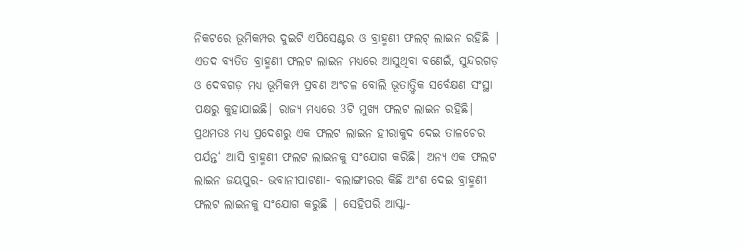ନିକଟରେ ଭୂମିକମ୍ପର ଦୁଇଟି ଏପିସେଣ୍ଟର ଓ ବ୍ରାହ୍ମଣୀ ଫଲଟ୍ ଲାଇନ ରହିଛି | ଏତଦ ବ୍ୟତିତ ବ୍ରାହ୍ମଣୀ ଫଲଟ ଲାଇନ ମଧ୍ୟରେ ଆସୁଥିବା ବଣେଇଁ, ସୁନ୍ଦରଗଡ଼ ଓ ଦେବଗଡ଼ ମଧ୍ୟ ଭୂମିକମ୍ପ ପ୍ରବଣ ଅଂଚଳ ବୋଲି ଭୂତାତ୍ତ୍ବିକ ସର୍ବେକ୍ଷଣ ସଂସ୍ଥା ପକ୍ଷରୁ କୁହାଯାଇଛି| ରାଜ୍ୟ ମଧ୍ୟରେ 3ଟି ମୁଖ୍ୟ ଫଲଟ ଲାଇନ ରହିଛି| ପ୍ରଥମତଃ ମଧ୍ୟ ପ୍ରଦେଶରୁ ଏକ ଫଲଟ ଲାଇନ ହୀରାକୁଦ ଦେଇ ତାଳଚେର ପର୍ଯନ୍ତ‘ ଆସି ବ୍ରାହ୍ମଣୀ ଫଲଟ ଲାଇନକୁ ସଂଯୋଗ କରିଛି| ଅନ୍ୟ ଏକ ଫଲଟ ଲାଇନ ଜୟପୁର- ଭବାନୀପାଟଣା- ବଲାଙ୍ଗୀରର କିଛି ଅଂଶ ଦେଇ ବ୍ରାହ୍ମଣୀ ଫଲଟ ଲାଇନକୁ ସଂଯୋଗ କରୁଛି | ସେହିପରି ଆସ୍କା-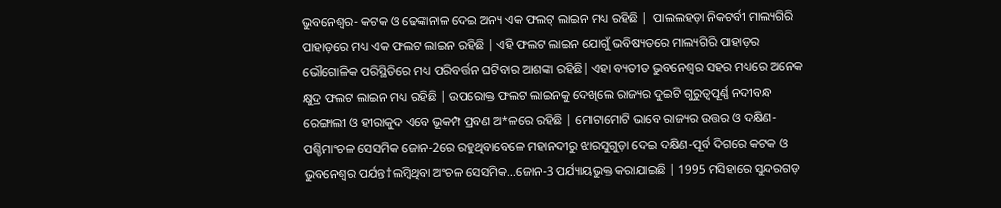ଭୁବନେଶ୍ବର- କଟକ ଓ ଢେଙ୍କାନାଳ ଦେଇ ଅନ୍ୟ ଏକ ଫଲଟ୍ ଲାଇନ ମଧ୍ୟ ରହିଛି |  ପାଲଲହଡ଼ା ନିକଟର୍ବୀ ମାଲ୍ୟଗିରି ପାହାଡ଼ରେ ମଧ୍ୟ ଏକ ଫଲଟ ଲାଇନ ରହିଛି | ଏହି ଫଲଟ ଲାଇନ ଯୋଗୁଁ ଭବିଷ୍ୟତରେ ମାଲ୍ୟଗିରି ପାହାଡ଼ର ଭୌଗୋଳିକ ପରିସ୍ଥିତିରେ ମଧ୍ୟ ପରିବର୍ତ୍ତନ ଘଟିବାର ଆଶଙ୍କା ରହିଛି| ଏହା ବ୍ୟତୀତ ଭୁବନେଶ୍ବର ସହର ମଧ୍ୟରେ ଅନେକ କ୍ଷୁଦ୍ର ଫଲଟ ଲାଇନ ମଧ୍ୟ ରହିଛି | ଉପରୋକ୍ତ ଫଲଟ ଲାଇନକୁ ଦେଖିଲେ ରାଜ୍ୟର ଦୁଇଟି ଗୁରୁତ୍ବପୂର୍ଣ୍ଣ ନଦୀବନ୍ଧ ରେଙ୍ଗାଲୀ ଓ ହୀରାକୁଦ ଏବେ ଭୂକମ୍ପ ପ୍ରବଣ ଅ*ଳରେ ରହିଛି | ମୋଟାମୋଟି ଭାବେ ରାଜ୍ୟର ଉତ୍ତର ଓ ଦକ୍ଷିଣ-ପଶ୍ଚିମାଂଚଳ ସେସମିକ ଜୋନ-2ରେ ରହୁଥିବାବେଳେ ମହାନଦୀରୁ ଝାରସୁଗୁଡ଼ା ଦେଇ ଦକ୍ଷିଣ-ପୂର୍ବ ଦିଗରେ କଟକ ଓ ଭୁବନେଶ୍ବର ପର୍ଯନ୍ତ†ଲମ୍ବିଥିବା ଅଂଚଳ ସେସମିକ…ଜୋନ-3 ପର୍ଯ୍ୟାୟଭୁକ୍ତ କରାଯାଇଛି | 1995 ମସିହାରେ ସୁନ୍ଦରଗଡ଼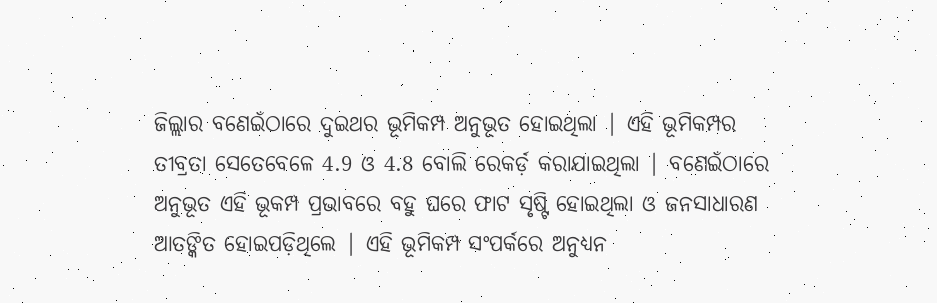ଜିଲ୍ଲାର ବଣେଇଁଠାରେ ଦୁଇଥର ଭୂମିକମ୍ପ ଅନୁଭୂତ ହୋଇଥିଲା | ଏହି ଭୂମିକମ୍ପର ତୀବ୍ରତା ସେତେବେଳେ 4.9 ଓ 4.8 ବୋଲି ରେକର୍ଡ଼ କରାଯାଇଥିଲା | ବଣେଇଁଠାରେ ଅନୁଭୂତ ଏହି ଭୂକମ୍ପ ପ୍ରଭାବରେ ବହୁ ଘରେ ଫାଟ ସୃଷ୍ଟି ହୋଇଥିଲା ଓ ଜନସାଧାରଣ ଆତଙ୍କିତ ହୋଇପଡ଼ିଥିଲେ | ଏହି ଭୂମିକମ୍ପ ସଂପର୍କରେ ଅନୁଧ୍ୟନ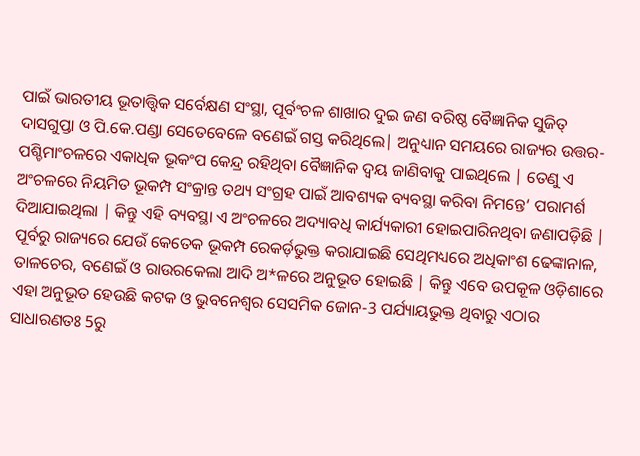ପାଇଁ ଭାରତୀୟ ଭୂତାତ୍ତ୍ବିକ ସର୍ବେକ୍ଷଣ ସଂସ୍ଥା, ପୂର୍ବଂଚଳ ଶାଖାର ଦୁଇ ଜଣ ବରିଷ୍ଠ ବୈଜ୍ଞାନିକ ସୁଜିତ୍ ଦାସଗୁପ୍ତା ଓ ପି.କେ.ପଣ୍ଡା ସେତେବେଳେ ବଣେଇଁ ଗସ୍ତ କରିଥିଲେ| ଅନୁଧ୍ୟାନ ସମୟରେ ରାଜ୍ୟର ଉତ୍ତର-ପଶ୍ଚିମାଂଚଳରେ ଏକାଧିକ ଭୂକଂପ କେନ୍ଦ୍ର ରହିଥିବା ବୈଜ୍ଞାନିକ ଦ୍ବୟ ଜାଣିବାକୁ ପାଇଥିଲେ | ତେଣୁ ଏ ଅଂଚଳରେ ନିୟମିତ ଭୂକମ୍ପ ସଂକ୍ରାନ୍ତ ତଥ୍ୟ ସଂଗ୍ରହ ପାଇଁ ଆବଶ୍ୟକ ବ୍ୟବସ୍ଥା କରିବା ନିମନ୍ତେ‘ ପରାମର୍ଶ ଦିଆଯାଇଥିଲା | କିନ୍ତୁ ଏହି ବ୍ୟବସ୍ଥା ଏ ଅଂଚଳରେ ଅଦ୍ୟାବଧି କାର୍ଯ୍ୟକାରୀ ହୋଇପାରିନଥିବା ଜଣାପଡ଼ିଛି | ପୂର୍ବରୁ ରାଜ୍ୟରେ ଯେଉଁ କେତେକ ଭୂକମ୍ପ ରେକର୍ଡ଼ଭୁକ୍ତ କରାଯାଇଛି ସେଥିମଧ୍ୟରେ ଅଧିକାଂଶ ଢେଙ୍କାନାଳ, ତାଳଚେର, ବଣେଇଁ ଓ ରାଉରକେଲା ଆଦି ଅ*ଳରେ ଅନୁଭୂତ ହୋଇଛି | କିନ୍ତୁ ଏବେ ଉପକୂଳ ଓଡ଼ିଶାରେ ଏହା ଅନୁଭୂତ ହେଉଛି କଟକ ଓ ଭୁବନେଶ୍ବର ସେସମିକ ଜୋନ-3 ପର୍ଯ୍ୟାୟଭୁକ୍ତ ଥିବାରୁ ଏଠାର ସାଧାରଣତଃ 5ରୁ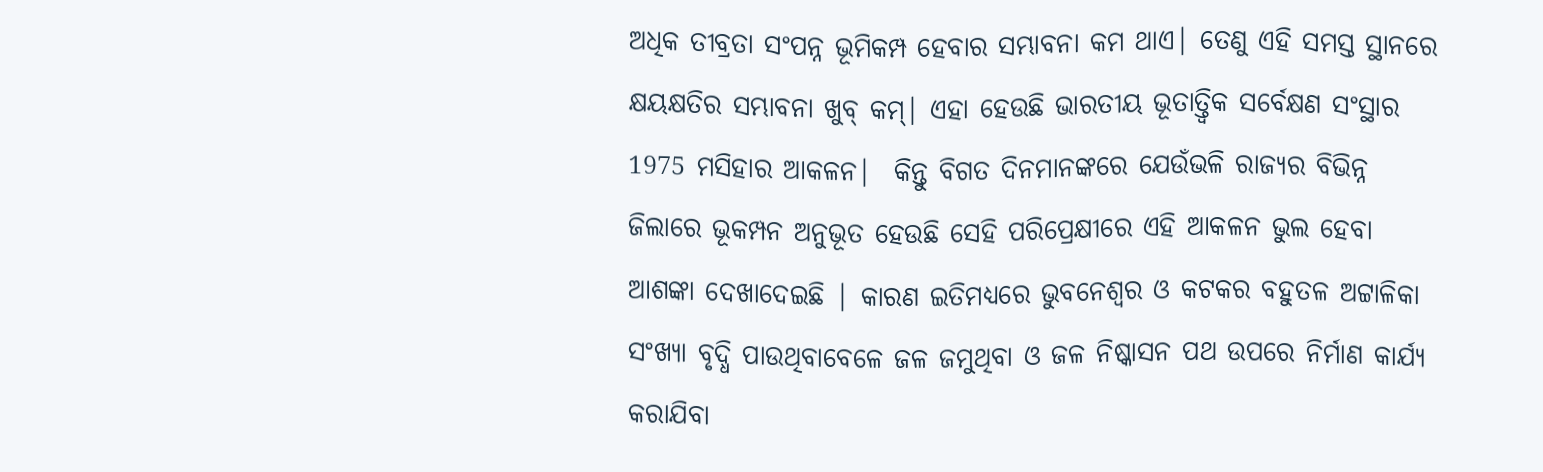ଅଧିକ ତୀବ୍ରତା ସଂପନ୍ନ ଭୂମିକମ୍ପ ହେବାର ସମ୍ଭାବନା କମ ଥାଏ| ତେଣୁ ଏହି ସମସ୍ତ ସ୍ଥାନରେ କ୍ଷୟକ୍ଷତିର ସମ୍ଭାବନା ଖୁବ୍ କମ୍| ଏହା ହେଉଛି ଭାରତୀୟ ଭୂତାତ୍ତ୍ବିକ ସର୍ବେକ୍ଷଣ ସଂସ୍ଥାର 1975 ମସିହାର ଆକଳନ|  କିନ୍ତୁ ବିଗତ ଦିନମାନଙ୍କରେ ଯେଉଁଭଳି ରାଜ୍ୟର ବିଭିନ୍ନ ଜିଲାରେ ଭୂକମ୍ପନ ଅନୁଭୂତ ହେଉଛି ସେହି ପରିପ୍ରେକ୍ଷୀରେ ଏହି ଆକଳନ ଭୁଲ ହେବା ଆଶଙ୍କା ଦେଖାଦେଇଛି | କାରଣ ଇତିମଧ୍ୟରେ ଭୁବନେଶ୍ବର ଓ କଟକର ବହୁତଳ ଅଟ୍ଟାଳିକା ସଂଖ୍ୟା ବୃଦ୍ଧି ପାଉଥିବାବେଳେ ଜଳ ଜମୁଥିବା ଓ ଜଳ ନିଷ୍କାସନ ପଥ ଉପରେ ନିର୍ମାଣ କାର୍ଯ୍ୟ କରାଯିବା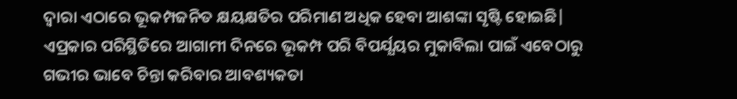ଦ୍ବାରା ଏଠାରେ ଭୂକମ୍ପଜନିତ କ୍ଷୟକ୍ଷତିର ପରିମାଣ ଅଧିକ ହେବା ଆଶଙ୍କା ସୃଷ୍ଟି ହୋଇଛି| ଏପ୍ରକାର ପରିସ୍ଥିତିରେ ଆଗାମୀ ଦିନରେ ଭୂକମ୍ପ ପରି ବିପର୍ଯ୍ଯୟର ମୁକାବିଲା ପାଇଁ ଏବେଠାରୁ ଗଭୀର ଭାବେ ଚିନ୍ତା କରିବାର ଆବଶ୍ୟକତା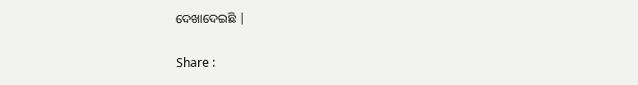ଦେଖାଦେଇଛି |

Share :